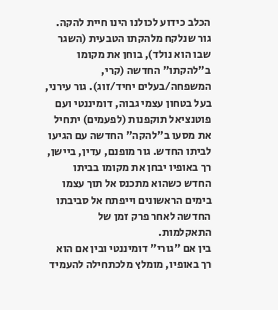הכלב כידוע לכולנו הינו חיית להקה. גור שנלקח מלהקתו הטבעית (השגר שבו הוא נולד), בוחן את מקומו ב"להקתו" החדשה (קרי, המשפחה/בעלים יחיד/זוג). גור עירני, בעל בטחון עצמי גבוה, דומיננטי ועם פוטנציאל תוקפנות (לפעמים) יתחיל את מסעו ב"להקה" החדשה עם הגיעו לביתו החדש. גור מופנם, עדין, ביישן, רך באופיו יבחן את מקומו בביתו החדש כשהוא מתכנס אל תוך עצמו בימים הראשונים וייפתח אל סביבתו החדשה לאחר פרק זמן של התאקלמות.
בין אם "גורי" דומיננטי ובין אם הוא רך באופיו, מומלץ מלכתחילה להעמיד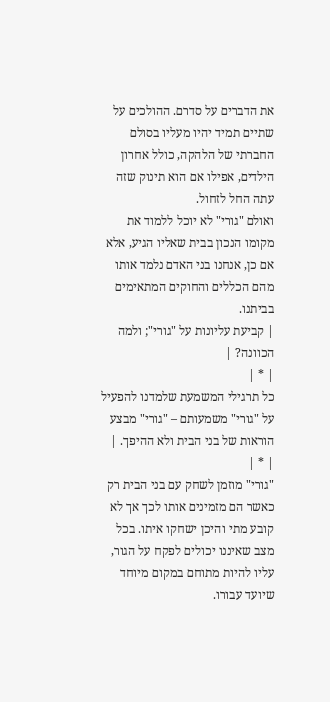את הדברים על סדרם. ההולכים על שתיים תמיד יהיו מעליו בסולם החברתי של הלהקה, כולל אחרון הילדים, אפילו אם הוא תינוק שזה עתה החל לזחול.
ואולם "גורי" לא יוכל ללמוד את מקומו הנכון בבית שאליו הגיע, אלא אם כן, אנחנו בני האדם נלמד אותו מהם הכללים והחוקים המתאימים בביתנו.
| קביעת עליונות על "גורי"; ולמה הכוונה? |
| * |
כל תרגילי המשמעת שלמדנו להפעיל על "גורי" משמעותם – "גורי" מבצע הוראות של בני הבית ולא ההיפך. |
| * |
"גורי" מוזמן לשחק עם בני הבית רק כאשר הם מזמינים אותו לכך אך לא קובע מתי והיכן ישחקו איתו. בכל מצב שאיננו יכולים לפקח על הגור, עליו להיות מתוחם במקום מיוחד שיועד עבורו.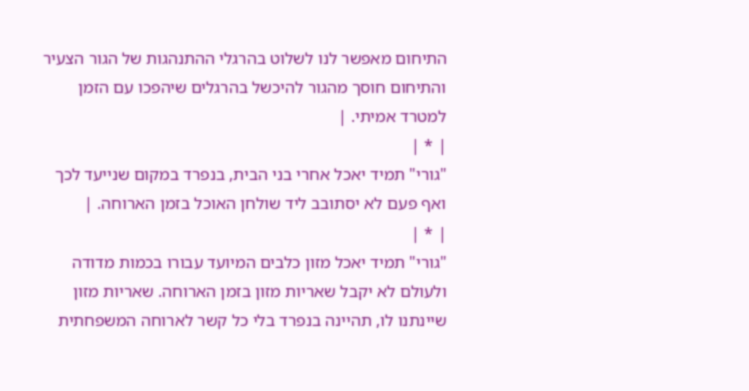התיחום מאפשר לנו לשלוט בהרגלי ההתנהגות של הגור הצעיר והתיחום חוסך מהגור להיכשל בהרגלים שיהפכו עם הזמן למטרד אמיתי. |
| * |
"גורי" תמיד יאכל אחרי בני הבית, בנפרד במקום שנייעד לכך ואף פעם לא יסתובב ליד שולחן האוכל בזמן הארוחה. |
| * |
"גורי" תמיד יאכל מזון כלבים המיועד עבורו בכמות מדודה ולעולם לא יקבל שאריות מזון בזמן הארוחה. שאריות מזון שיינתנו לו, תהיינה בנפרד בלי כל קשר לארוחה המשפחתית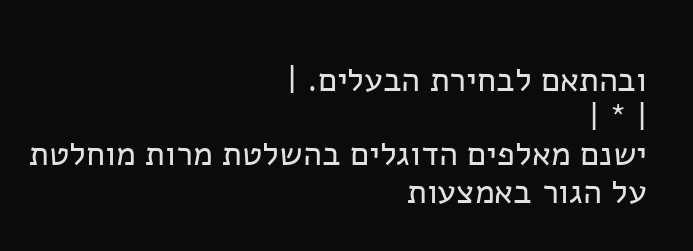ובהתאם לבחירת הבעלים. |
| * |
ישנם מאלפים הדוגלים בהשלטת מרות מוחלטת על הגור באמצעות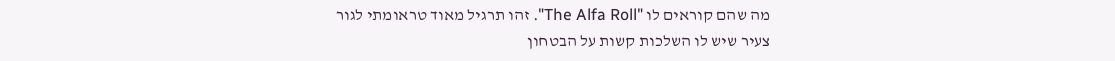מה שהם קוראים לו "The Alfa Roll". זהו תרגיל מאוד טראומתי לגור צעיר שיש לו השלכות קשות על הבטחון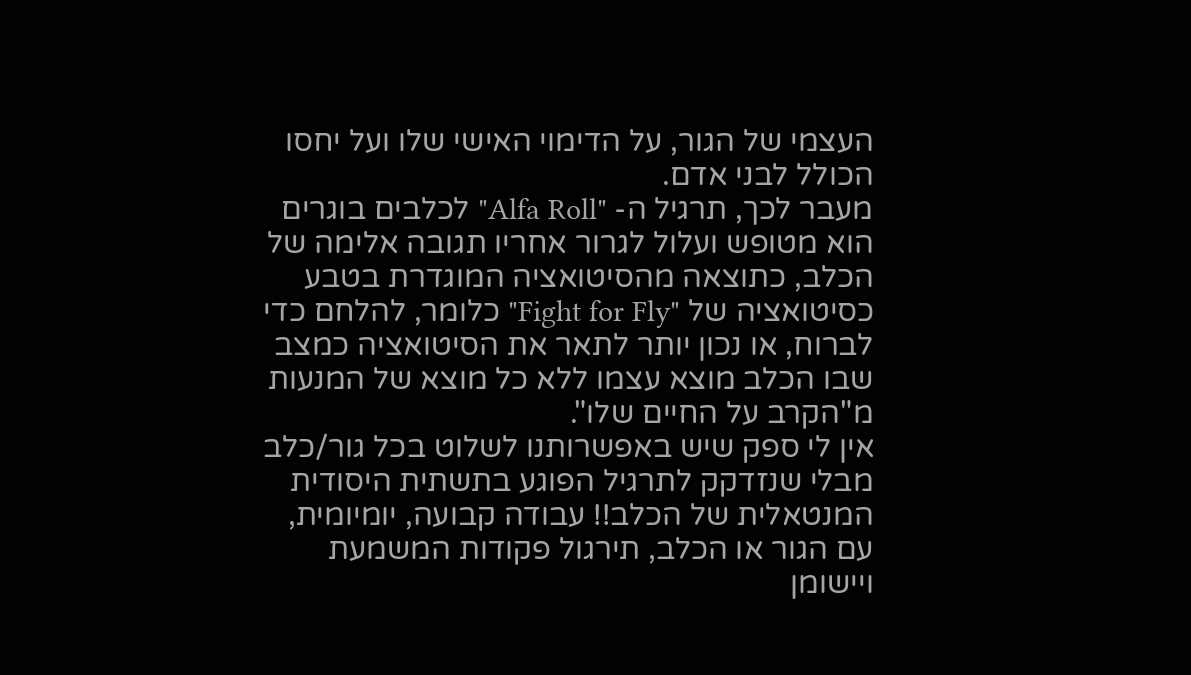העצמי של הגור, על הדימוי האישי שלו ועל יחסו הכולל לבני אדם.
מעבר לכך, תרגיל ה- "Alfa Roll" לכלבים בוגרים הוא מטופש ועלול לגרור אחריו תגובה אלימה של הכלב, כתוצאה מהסיטואציה המוגדרת בטבע כסיטואציה של "Fight for Fly" כלומר, להלחם כדי לברוח, או נכון יותר לתאר את הסיטואציה כמצב שבו הכלב מוצא עצמו ללא כל מוצא של המנעות מ"הקרב על החיים שלו".
אין לי ספק שיש באפשרותנו לשלוט בכל גור/כלב מבלי שנזדקק לתרגיל הפוגע בתשתית היסודית המנטאלית של הכלב!! עבודה קבועה, יומיומית, עם הגור או הכלב, תירגול פקודות המשמעת ויישומן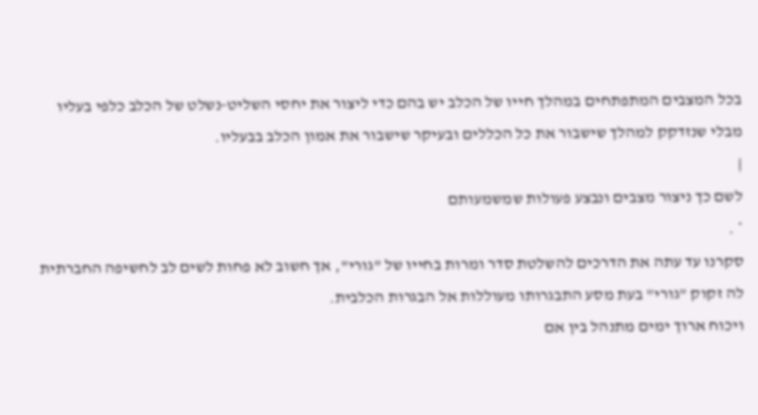בכל המצבים המתפתחים במהלך חייו של הכלב יש בהם כדי ליצור את יחסי השליט-נשלט של הכלב כלפי בעליו מבלי שנזדקק למהלך שישבור את כל הכללים ובעיקר שישבור את אמון הכלב בבעליו.
|
לשם כך ניצור מצבים ונבצע פעולות שמשמעותם
* .
סקרנו עד עתה את הדרכים להשלטת סדר ומרות בחייו של "גורי", אך חשוב לא פחות לשים לב לחשיפה החברתית לה זקוק "גורי" בעת מסע התבגרותו מעוללות אל הבגרות הכלבית.
ויכוח ארוך ימים מתנהל בין אם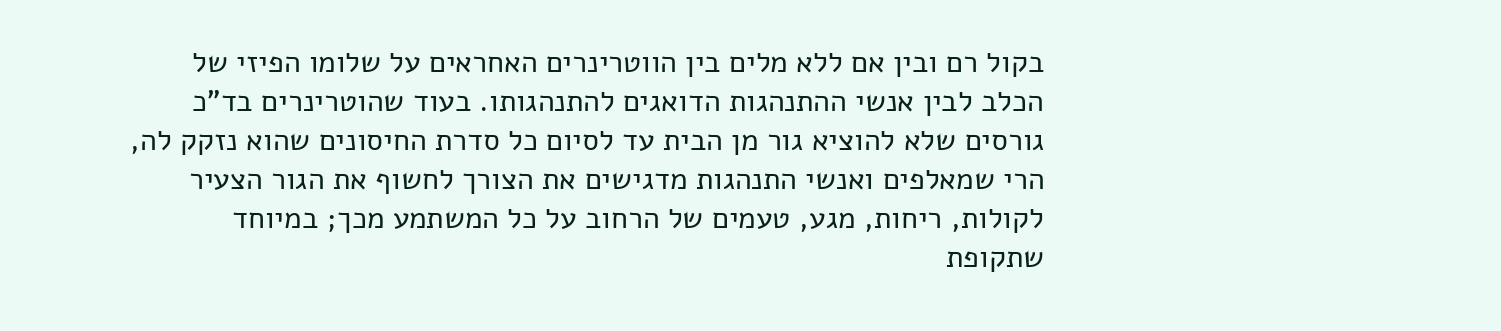בקול רם ובין אם ללא מלים בין הווטרינרים האחראים על שלומו הפיזי של הכלב לבין אנשי ההתנהגות הדואגים להתנהגותו. בעוד שהוטרינרים בד"כ גורסים שלא להוציא גור מן הבית עד לסיום כל סדרת החיסונים שהוא נזקק לה, הרי שמאלפים ואנשי התנהגות מדגישים את הצורך לחשוף את הגור הצעיר לקולות, ריחות, מגע, טעמים של הרחוב על כל המשתמע מכך; במיוחד שתקופת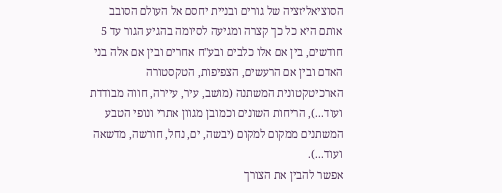הסוציאליזציה של גורים ובניית יחסם אל העולם הסובב אותם היא כל כך קצרה ומגיעה לסיומה בהגיע הגור עד 5 חודשים, בין אם אלו כלבים ובע"ח אחרים ובין אם אלה בני האדם ובין אם הרעשים, הצפיפות, הטקסטורה הארכיטקטונית המשתנה (מושב, עיר, עיירה, חווה מבודדת ועוד...), הריחות השונים וכמובן מגוון אתרי ונופי הטבע המשתנים ממקום למקום (יבשה, ים, נחל, חורשה, מדשאה ועוד...).
אפשר להבין את הצורך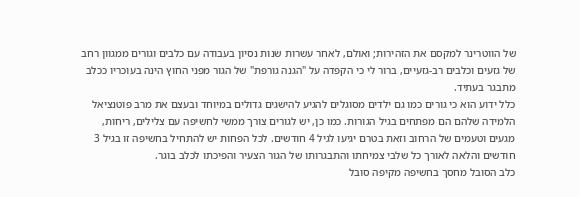של הווטרינר למקסם את הזהירות; ואולם, לאחר עשרות שנות נסיון בעבודה עם כלבים וגורים ממגוון רחב של גזעים וכלבים רב-גזעיים, ברור לי כי הקפדה על "הגנה גורפת" של הגור מפני החוץ הינה בעוכריו ככלב מתבגר בעתיד.
כלל ידוע הוא כי גורים כמו גם ילדים מסוגלים להגיע להישגים גדולים במיוחד ובעצם את מרב פוטנציאל הלמידה שלהם הם מפתחים בגיל הגורות. כמו כן, יש לגורים צורך ממשי לחשיפה עם צלילים, ריחות, מגעים וטעמים של הרחוב וזאת בטרם יגיעו לגיל 4 חודשים. לכל הפחות יש להתחיל בחשיפה זו בגיל 3 חודשים והלאה לאורך כל שלבי צמיחתו והתבגרותו של הגור הצעיר והפיכתו לכלב בוגר.
כלב הסובל מחסך בחשיפה מקיפה סובל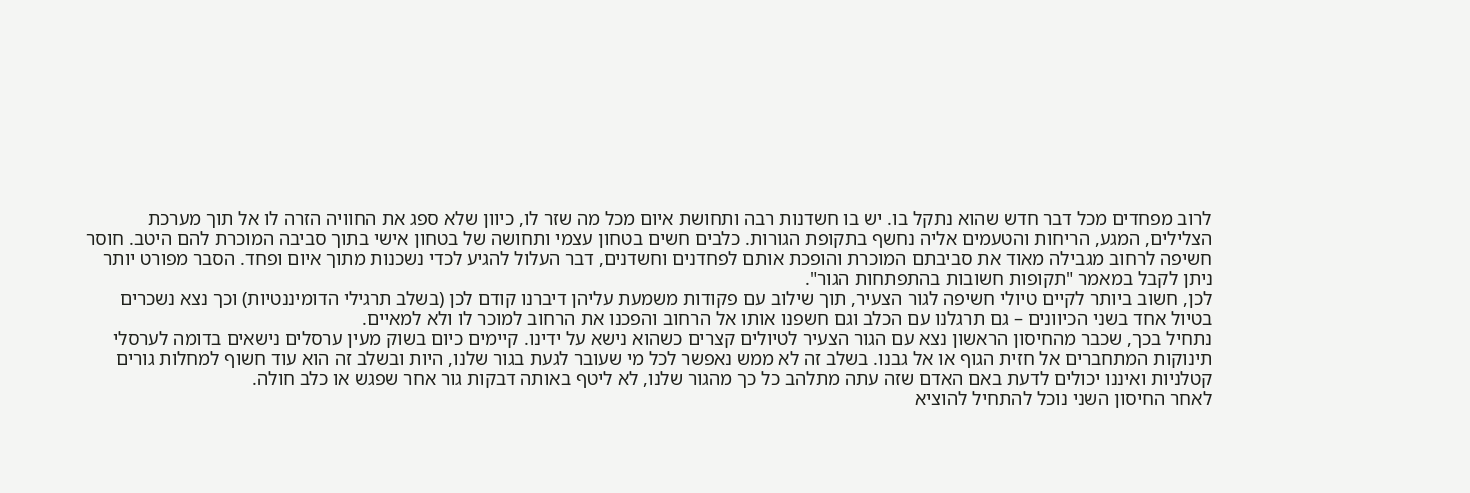לרוב מפחדים מכל דבר חדש שהוא נתקל בו. יש בו חשדנות רבה ותחושת איום מכל מה שזר לו, כיוון שלא ספג את החוויה הזרה לו אל תוך מערכת הצלילים, המגע, הריחות והטעמים אליה נחשף בתקופת הגורות. כלבים חשים בטחון עצמי ותחושה של בטחון אישי בתוך סביבה המוכרת להם היטב. חוסר חשיפה לרחוב מגבילה מאוד את סביבתם המוכרת והופכת אותם לפחדנים וחשדנים, דבר העלול להגיע לכדי נשכנות מתוך איום ופחד. הסבר מפורט יותר ניתן לקבל במאמר "תקופות חשובות בהתפתחות הגור".
לכן, חשוב ביותר לקיים טיולי חשיפה לגור הצעיר, תוך שילוב עם פקודות משמעת עליהן דיברנו קודם לכן (בשלב תרגילי הדומיננטיות) וכך נצא נשכרים בטיול אחד בשני הכיוונים – גם תרגלנו עם הכלב וגם חשפנו אותו אל הרחוב והפכנו את הרחוב למוכר לו ולא למאיים.
נתחיל בכך, שכבר מהחיסון הראשון נצא עם הגור הצעיר לטיולים קצרים כשהוא נישא על ידינו. קיימים כיום בשוק מעין ערסלים נישאים בדומה לערסלי תינוקות המתחברים אל חזית הגוף או אל גבנו. בשלב זה לא ממש נאפשר לכל מי שעובר לגעת בגור שלנו, היות ובשלב זה הוא עוד חשוף למחלות גורים קטלניות ואיננו יכולים לדעת באם האדם שזה עתה מתלהב כל כך מהגור שלנו, לא ליטף באותה דבקות גור אחר שפגש או כלב חולה.
לאחר החיסון השני נוכל להתחיל להוציא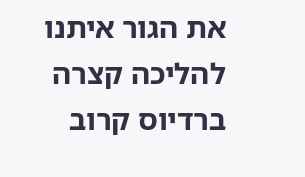את הגור איתנו להליכה קצרה ברדיוס קרוב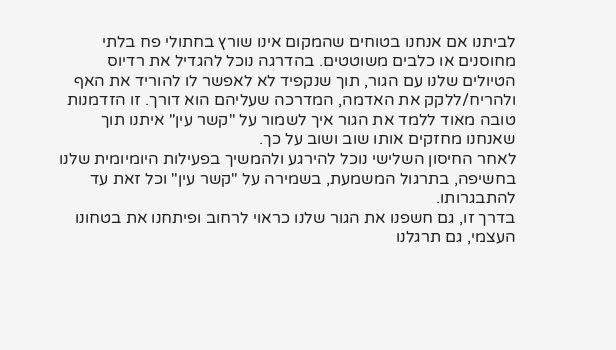לביתנו אם אנחנו בטוחים שהמקום אינו שורץ בחתולי פח בלתי מחוסנים או כלבים משוטטים. בהדרגה נוכל להגדיל את רדיוס הטיולים שלנו עם הגור, תוך שנקפיד לא לאפשר לו להוריד את האף ולהריח/ללקק את האדמה, המדרכה שעליהם הוא דורך. זו הזדמנות טובה מאוד ללמד את הגור איך לשמור על "קשר עין" איתנו תוך שאנחנו מחזקים אותו שוב ושוב על כך.
לאחר החיסון השלישי נוכל להירגע ולהמשיך בפעילות היומיומית שלנו בחשיפה, בתרגול המשמעת, בשמירה על "קשר עין" וכל זאת עד להתבגרותו.
בדרך זו, גם חשפנו את הגור שלנו כראוי לרחוב ופיתחנו את בטחונו העצמי, גם תרגלנו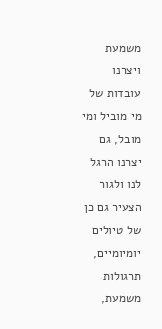משמעת ויצרנו עובדות של מי מוביל ומי מובל, גם יצרנו הרגל לנו ולגור הצעיר גם כן של טיולים יומיומיים, תרגולות משמעת,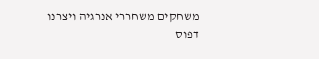משחקים משחררי אנרגיה ויצרנו דפוס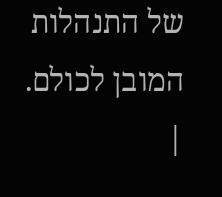של התנהלות המובן לכולם.
|